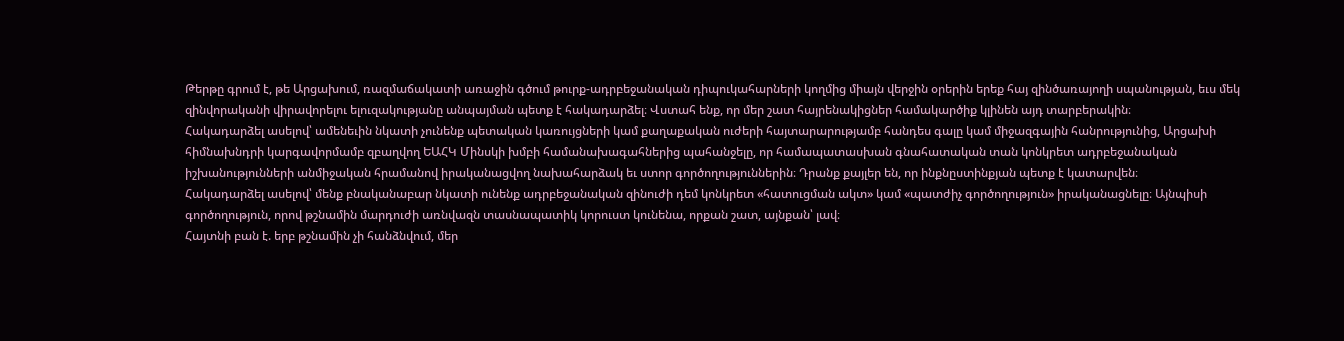Թերթը գրում է, թե Արցախում, ռազմաճակատի առաջին գծում թուրք-ադրբեջանական դիպուկահարների կողմից միայն վերջին օրերին երեք հայ զինծառայողի սպանության, եւս մեկ զինվորականի վիրավորելու ելուզակությանը անպայման պետք է հակադարձել։ Վստահ ենք, որ մեր շատ հայրենակիցներ համակարծիք կլինեն այդ տարբերակին։
Հակադարձել ասելով՝ ամենեւին նկատի չունենք պետական կառույցների կամ քաղաքական ուժերի հայտարարությամբ հանդես գալը կամ միջազգային հանրությունից, Արցախի հիմնախնդրի կարգավորմամբ զբաղվող ԵԱՀԿ Մինսկի խմբի համանախագահներից պահանջելը, որ համապատասխան գնահատական տան կոնկրետ ադրբեջանական իշխանությունների անմիջական հրամանով իրականացվող նախահարձակ եւ ստոր գործողություններին։ Դրանք քայլեր են, որ ինքնըստինքյան պետք է կատարվեն։
Հակադարձել ասելով՝ մենք բնականաբար նկատի ունենք ադրբեջանական զինուժի դեմ կոնկրետ «հատուցման ակտ» կամ «պատժիչ գործողություն» իրականացնելը։ Այնպիսի գործողություն, որով թշնամին մարդուժի առնվազն տասնապատիկ կորուստ կունենա, որքան շատ, այնքան՝ լավ։
Հայտնի բան է. երբ թշնամին չի հանձնվում, մեր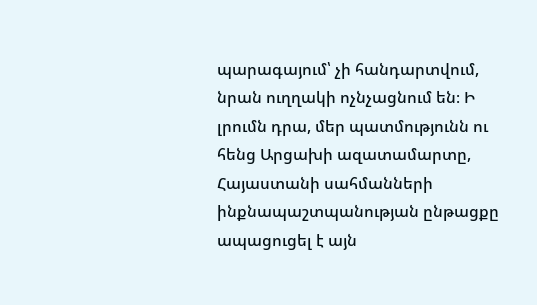պարագայում՝ չի հանդարտվում, նրան ուղղակի ոչնչացնում են։ Ի լրումն դրա, մեր պատմությունն ու հենց Արցախի ազատամարտը, Հայաստանի սահմանների ինքնապաշտպանության ընթացքը ապացուցել է այն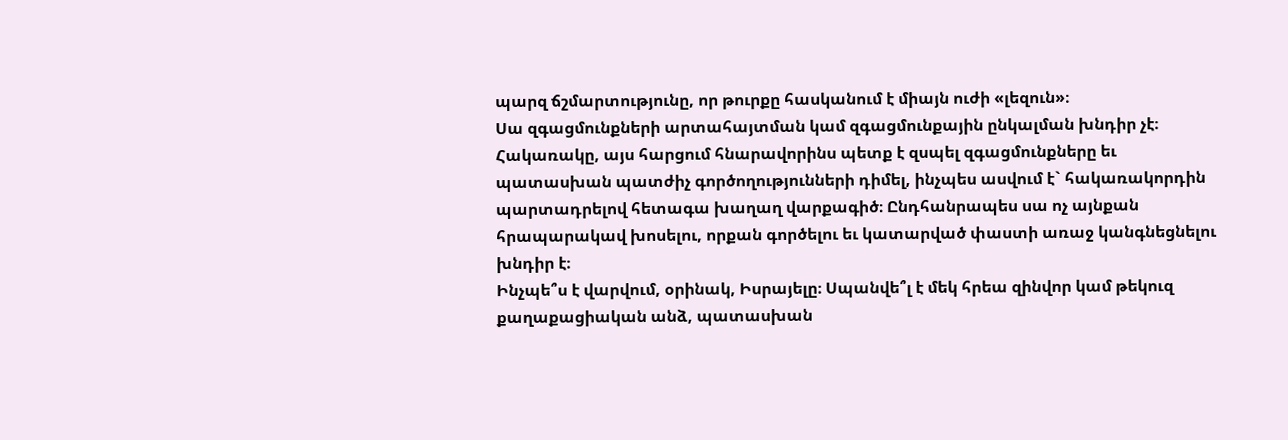պարզ ճշմարտությունը, որ թուրքը հասկանում է միայն ուժի «լեզուն»։
Սա զգացմունքների արտահայտման կամ զգացմունքային ընկալման խնդիր չէ։ Հակառակը, այս հարցում հնարավորինս պետք է զսպել զգացմունքները եւ պատասխան պատժիչ գործողությունների դիմել, ինչպես ասվում է` հակառակորդին պարտադրելով հետագա խաղաղ վարքագիծ։ Ընդհանրապես սա ոչ այնքան հրապարակավ խոսելու, որքան գործելու եւ կատարված փաստի առաջ կանգնեցնելու խնդիր է։
Ինչպե՞ս է վարվում, օրինակ, Իսրայելը։ Սպանվե՞լ է մեկ հրեա զինվոր կամ թեկուզ քաղաքացիական անձ, պատասխան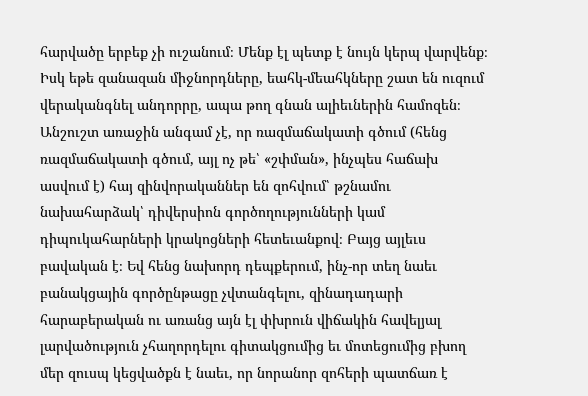հարվածը երբեք չի ուշանում։ Մենք էլ պետք է նույն կերպ վարվենք։ Իսկ եթե զանազան միջնորդները, եահկ-մեահկները շատ են ուզում վերականգնել անդորրը, ապա թող գնան ալիեւներին համոզեն։
Անշուշտ առաջին անգամ չէ, որ ռազմաճակատի գծում (հենց ռազմաճակատի գծում, այլ ոչ թե՝ «շփման», ինչպես հաճախ ասվում է) հայ զինվորականներ են զոհվում՝ թշնամու նախահարձակ՝ դիվերսիոն գործողությունների կամ դիպուկահարների կրակոցների հետեւանքով։ Բայց այլեւս բավական է։ Եվ հենց նախորդ դեպքերում, ինչ-որ տեղ նաեւ բանակցային գործընթացը չվտանգելու, զինադադարի հարաբերական ու առանց այն էլ փխրուն վիճակին հավելյալ լարվածություն չհաղորդելու գիտակցումից եւ մոտեցումից բխող մեր զուսպ կեցվածքն է նաեւ, որ նորանոր զոհերի պատճառ է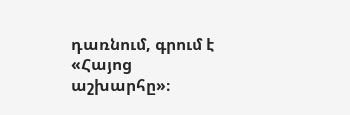դառնում, գրում է «Հայոց աշխարհը»։